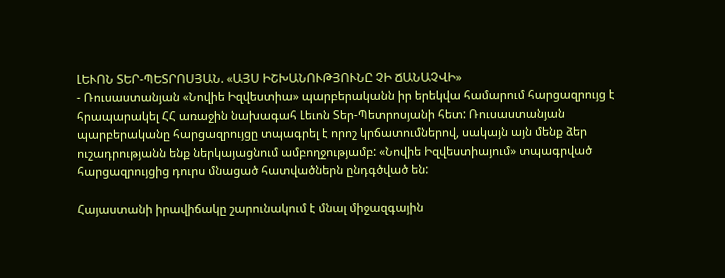ԼԵՒՈՆ ՏԵՐ-ՊԵՏՐՈՍՅԱՆ. «ԱՅՍ ԻՇԽԱՆՈՒԹՅՈՒՆԸ ՉԻ ՃԱՆԱՉՎԻ»
- Ռուսաստանյան «Նովիե Իզվեստիա» պարբերականն իր երեկվա համարում հարցազրույց է հրապարակել ՀՀ առաջին նախագահ Լեւոն Տեր-Պետրոսյանի հետ: Ռուսաստանյան պարբերականը հարցազրույցը տպագրել է որոշ կրճատումներով, սակայն այն մենք ձեր ուշադրությանն ենք ներկայացնում ամբողջությամբ: «Նովիե Իզվեստիայում» տպագրված հարցազրույցից դուրս մնացած հատվածներն ընդգծված են:

Հայաստանի իրավիճակը շարունակում է մնալ միջազգային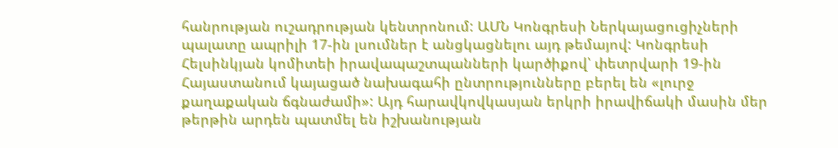հանրության ուշադրության կենտրոնում: ԱՄՆ Կոնգրեսի Ներկայացուցիչների պալատը ապրիլի 17-ին լսումներ է անցկացնելու այդ թեմայով: Կոնգրեսի Հելսինկյան կոմիտեի իրավապաշտպանների կարծիքով՝ փետրվարի 19-ին Հայաստանում կայացած նախագահի ընտրությունները բերել են «լուրջ քաղաքական ճգնաժամի»: Այդ հարավկովկասյան երկրի իրավիճակի մասին մեր թերթին արդեն պատմել են իշխանության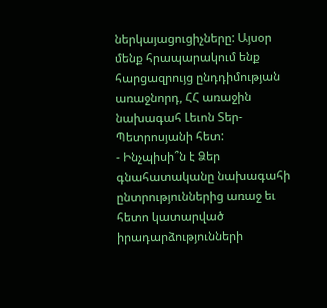ներկայացուցիչները: Այսօր մենք հրապարակում ենք հարցազրույց ընդդիմության առաջնորդ, ՀՀ առաջին նախագահ Լեւոն Տեր-Պետրոսյանի հետ:
- Ինչպիսի՞ն է Ձեր գնահատականը նախագահի ընտրություններից առաջ եւ հետո կատարված իրադարձությունների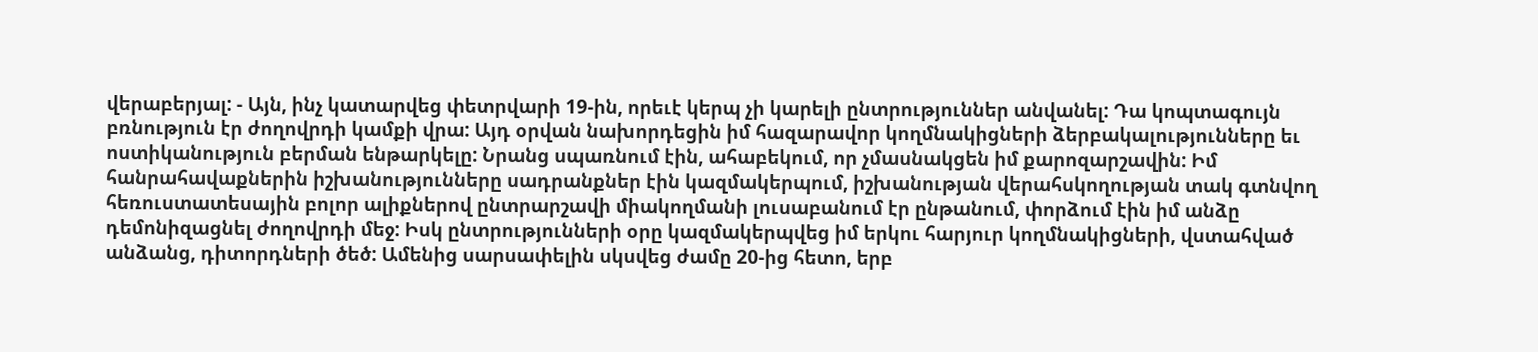վերաբերյալ: - Այն, ինչ կատարվեց փետրվարի 19-ին, որեւէ կերպ չի կարելի ընտրություններ անվանել: Դա կոպտագույն բռնություն էր ժողովրդի կամքի վրա: Այդ օրվան նախորդեցին իմ հազարավոր կողմնակիցների ձերբակալությունները եւ ոստիկանություն բերման ենթարկելը: Նրանց սպառնում էին, ահաբեկում, որ չմասնակցեն իմ քարոզարշավին: Իմ հանրահավաքներին իշխանությունները սադրանքներ էին կազմակերպում, իշխանության վերահսկողության տակ գտնվող հեռուստատեսային բոլոր ալիքներով ընտրարշավի միակողմանի լուսաբանում էր ընթանում, փորձում էին իմ անձը դեմոնիզացնել ժողովրդի մեջ: Իսկ ընտրությունների օրը կազմակերպվեց իմ երկու հարյուր կողմնակիցների, վստահված անձանց, դիտորդների ծեծ: Ամենից սարսափելին սկսվեց ժամը 20-ից հետո, երբ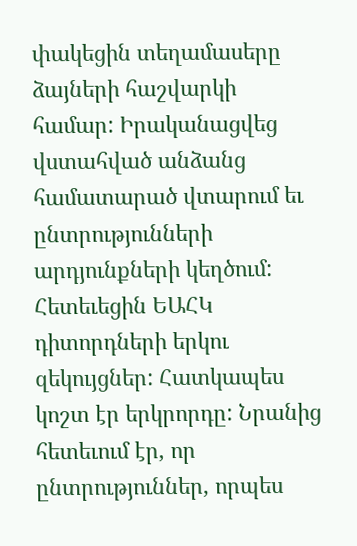փակեցին տեղամասերը ձայների հաշվարկի համար: Իրականացվեց վստահված անձանց համատարած վտարում եւ ընտրությունների արդյունքների կեղծում: Հետեւեցին ԵԱՀԿ դիտորդների երկու զեկույցներ: Հատկապես կոշտ էր երկրորդը: Նրանից հետեւում էր, որ ընտրություններ, որպես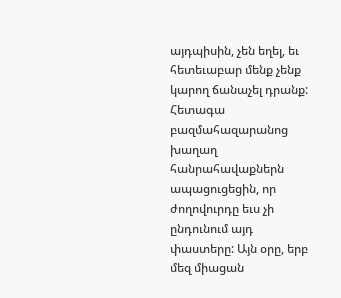այդպիսին, չեն եղել, եւ հետեւաբար մենք չենք կարող ճանաչել դրանք: Հետագա բազմահազարանոց խաղաղ հանրահավաքներն ապացուցեցին, որ ժողովուրդը եւս չի ընդունում այդ փաստերը: Այն օրը, երբ մեզ միացան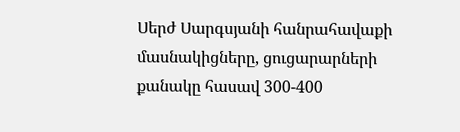Սերժ Սարգսյանի հանրահավաքի մասնակիցները, ցուցարարների քանակը հասավ 300-400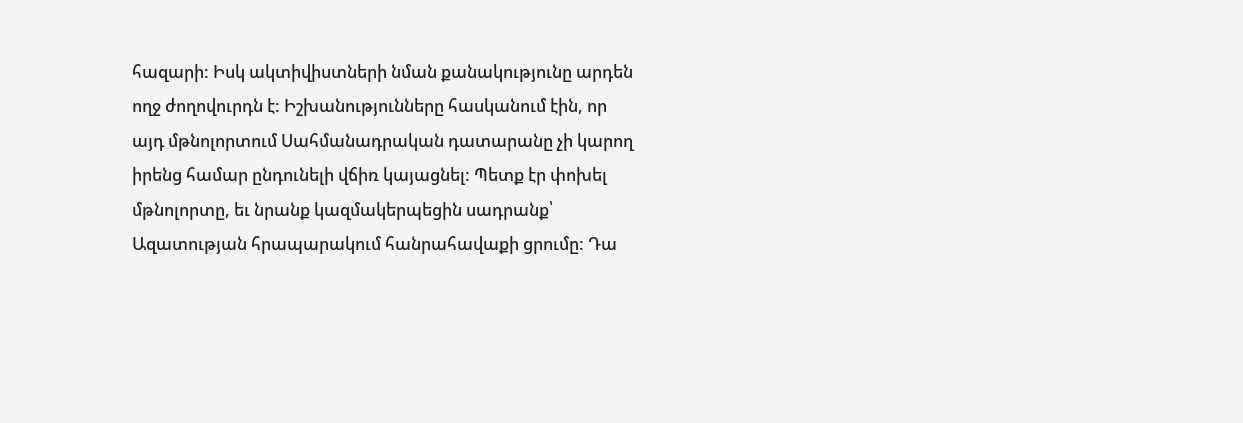հազարի: Իսկ ակտիվիստների նման քանակությունը արդեն ողջ ժողովուրդն է: Իշխանությունները հասկանում էին, որ այդ մթնոլորտում Սահմանադրական դատարանը չի կարող իրենց համար ընդունելի վճիռ կայացնել: Պետք էր փոխել մթնոլորտը, եւ նրանք կազմակերպեցին սադրանք՝ Ազատության հրապարակում հանրահավաքի ցրումը: Դա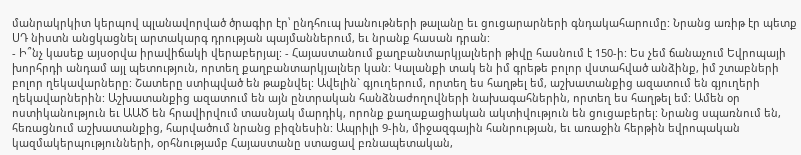մանրակրկիտ կերպով պլանավորված ծրագիր էր՝ ընդհուպ խանութների թալանը եւ ցուցարարների գնդակահարումը: Նրանց առիթ էր պետք ՍԴ նիստն անցկացնել արտակարգ դրության պայմաններում, եւ նրանք հասան դրան:
- Ի՞նչ կասեք այսօրվա իրավիճակի վերաբերյալ: - Հայաստանում քաղբանտարկյալների թիվը հասնում է 150-ի: Ես չեմ ճանաչում Եվրոպայի խորհրդի անդամ այլ պետություն, որտեղ քաղբանտարկյալներ կան: Կալանքի տակ են իմ գրեթե բոլոր վստահված անձինք, իմ շտաբների բոլոր ղեկավարները: Շատերը ստիպված են թաքնվել: Ավելին` գյուղերում, որտեղ ես հաղթել եմ, աշխատանքից ազատում են գյուղերի ղեկավարներին: Աշխատանքից ազատում են այն ընտրական հանձնաժողովների նախագահներին, որտեղ ես հաղթել եմ: Ամեն օր ոստիկանություն եւ ԱԱԾ են հրավիրվում տասնյակ մարդիկ, որոնք քաղաքացիական ակտիվություն են ցուցաբերել: Նրանց սպառնում են, հեռացնում աշխատանքից, հարվածում նրանց բիզնեսին: Ապրիլի 9-ին, միջազգային հանրության, եւ առաջին հերթին եվրոպական կազմակերպությունների, օրհնությամբ Հայաստանը ստացավ բռնապետական,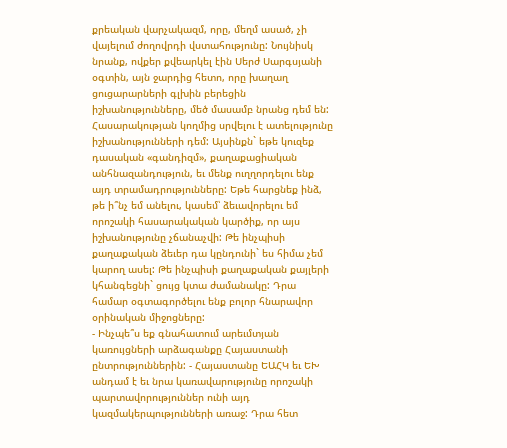քրեական վարչակազմ, որը, մեղմ ասած, չի վայելում ժողովրդի վստահությունը: Նույնիսկ նրանք, ովքեր քվեարկել էին Սերժ Սարգսյանի օգտին, այն ջարդից հետո, որը խաղաղ ցուցարարների գլխին բերեցին իշխանությունները, մեծ մասամբ նրանց դեմ են: Հասարակության կողմից սրվելու է ատելությունը իշխանությունների դեմ: Այսինքն` եթե կուզեք դասական «գանդիզմ», քաղաքացիական անհնազանդություն, եւ մենք ուղղորդելու ենք այդ տրամադրությունները: Եթե հարցնեք ինձ, թե ի՞նչ եմ անելու, կասեմ՝ ձեւավորելու եմ որոշակի հասարակական կարծիք, որ այս իշխանությունը չճանաչվի: Թե ինչպիսի քաղաքական ձեւեր դա կընդունի` ես հիմա չեմ կարող ասել: Թե ինչպիսի քաղաքական քայլերի կհանգեցնի` ցույց կտա ժամանակը: Դրա համար օգտագործելու ենք բոլոր հնարավոր օրինական միջոցները:
- Ինչպե՞ս եք գնահատում արեւմտյան կառույցների արձագանքը Հայաստանի ընտրություններին: - Հայաստանը ԵԱՀԿ եւ ԵԽ անդամ է եւ նրա կառավարությունը որոշակի պարտավորություններ ունի այդ կազմակերպությունների առաջ: Դրա հետ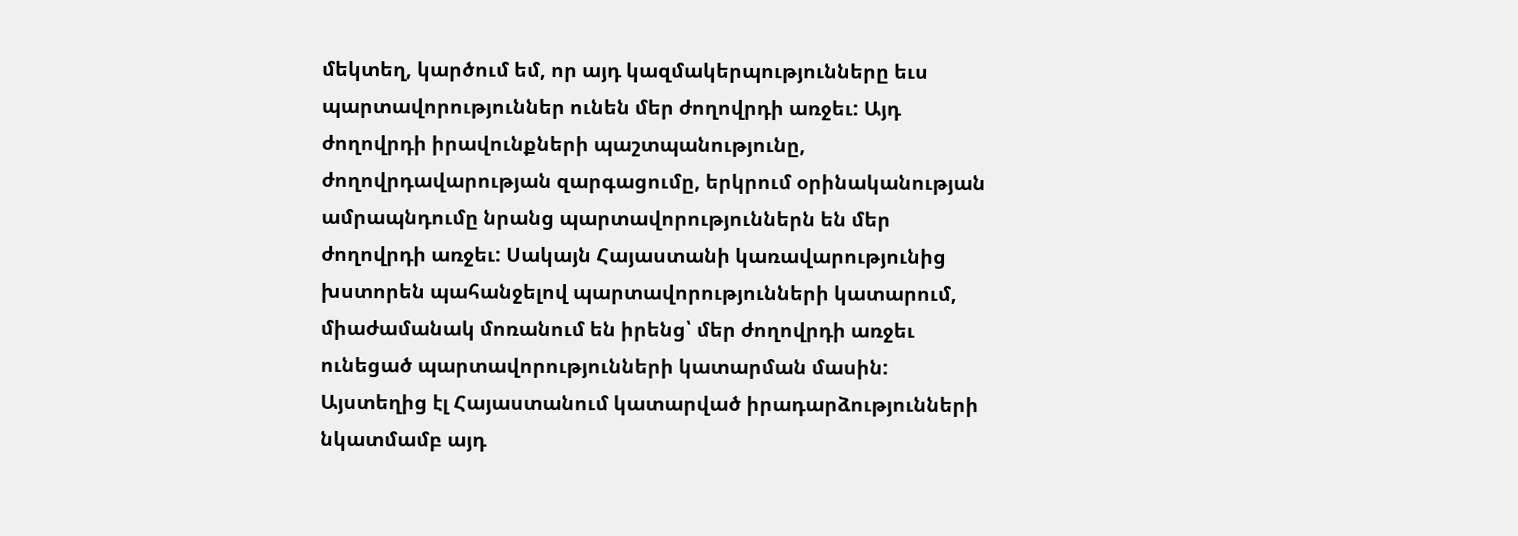մեկտեղ, կարծում եմ, որ այդ կազմակերպությունները եւս պարտավորություններ ունեն մեր ժողովրդի առջեւ: Այդ ժողովրդի իրավունքների պաշտպանությունը, ժողովրդավարության զարգացումը, երկրում օրինականության ամրապնդումը նրանց պարտավորություններն են մեր ժողովրդի առջեւ: Սակայն Հայաստանի կառավարությունից խստորեն պահանջելով պարտավորությունների կատարում, միաժամանակ մոռանում են իրենց՝ մեր ժողովրդի առջեւ ունեցած պարտավորությունների կատարման մասին: Այստեղից էլ Հայաստանում կատարված իրադարձությունների նկատմամբ այդ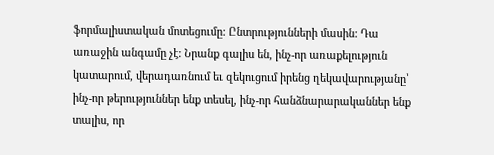ֆորմալիստական մոտեցումը: Ընտրությունների մասին: Դա առաջին անգամը չէ: Նրանք գալիս են, ինչ-որ առաքելություն կատարում, վերադառնում եւ զեկուցում իրենց ղեկավարությանը՝ ինչ-որ թերություններ ենք տեսել, ինչ-որ հանձնարարականներ ենք տալիս, որ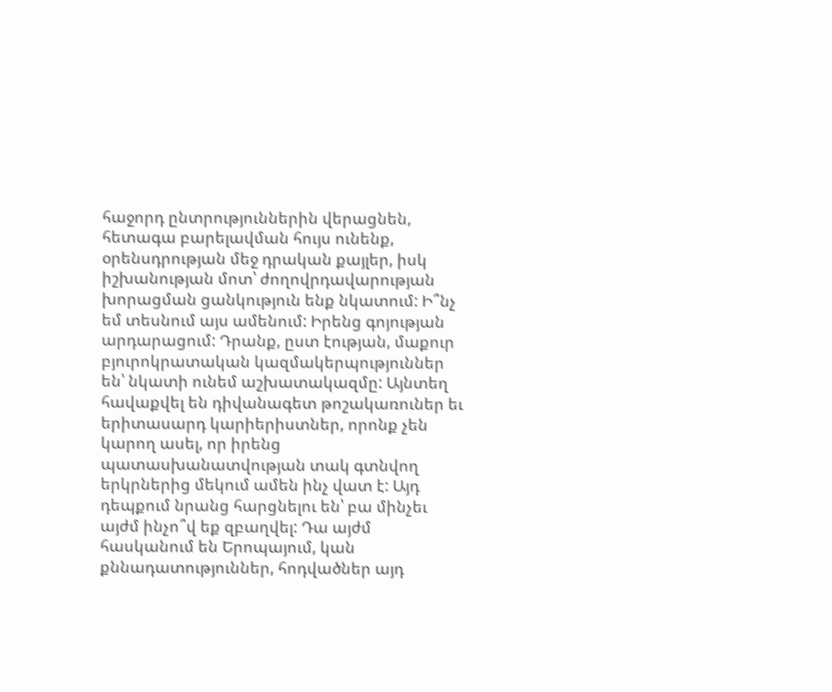հաջորդ ընտրություններին վերացնեն, հետագա բարելավման հույս ունենք, օրենսդրության մեջ դրական քայլեր, իսկ իշխանության մոտ՝ ժողովրդավարության խորացման ցանկություն ենք նկատում: Ի՞նչ եմ տեսնում այս ամենում: Իրենց գոյության արդարացում: Դրանք, ըստ էության, մաքուր բյուրոկրատական կազմակերպություններ են՝ նկատի ունեմ աշխատակազմը: Այնտեղ հավաքվել են դիվանագետ թոշակառուներ եւ երիտասարդ կարիերիստներ, որոնք չեն կարող ասել, որ իրենց պատասխանատվության տակ գտնվող երկրներից մեկում ամեն ինչ վատ է: Այդ դեպքում նրանց հարցնելու են՝ բա մինչեւ այժմ ինչո՞վ եք զբաղվել: Դա այժմ հասկանում են Երոպայում, կան քննադատություններ, հոդվածներ այդ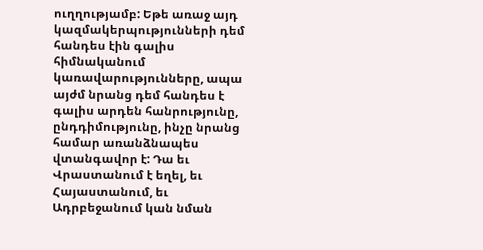ուղղությամբ: Եթե առաջ այդ կազմակերպությունների դեմ հանդես էին գալիս հիմնականում կառավարությունները, ապա այժմ նրանց դեմ հանդես է գալիս արդեն հանրությունը, ընդդիմությունը, ինչը նրանց համար առանձնապես վտանգավոր է: Դա եւ Վրաստանում է եղել, եւ Հայաստանում, եւ Ադրբեջանում կան նման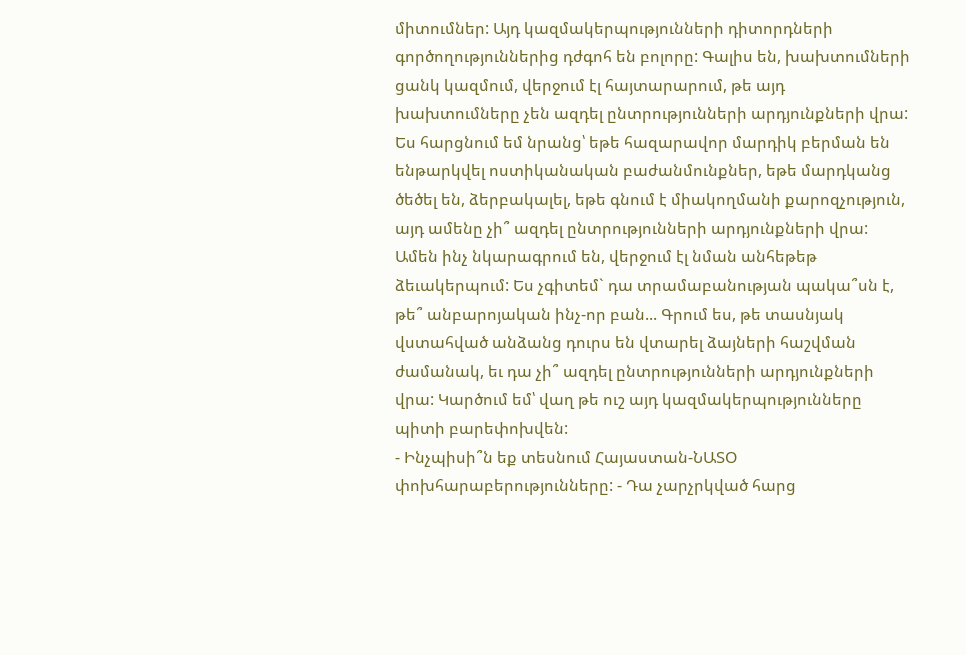միտումներ: Այդ կազմակերպությունների դիտորդների գործողություններից դժգոհ են բոլորը: Գալիս են, խախտումների ցանկ կազմում, վերջում էլ հայտարարում, թե այդ խախտումները չեն ազդել ընտրությունների արդյունքների վրա: Ես հարցնում եմ նրանց՝ եթե հազարավոր մարդիկ բերման են ենթարկվել ոստիկանական բաժանմունքներ, եթե մարդկանց ծեծել են, ձերբակալել, եթե գնում է միակողմանի քարոզչություն, այդ ամենը չի՞ ազդել ընտրությունների արդյունքների վրա: Ամեն ինչ նկարագրում են, վերջում էլ նման անհեթեթ ձեւակերպում: Ես չգիտեմ` դա տրամաբանության պակա՞սն է, թե՞ անբարոյական ինչ-որ բան... Գրում ես, թե տասնյակ վստահված անձանց դուրս են վտարել ձայների հաշվման ժամանակ, եւ դա չի՞ ազդել ընտրությունների արդյունքների վրա: Կարծում եմ՝ վաղ թե ուշ այդ կազմակերպությունները պիտի բարեփոխվեն:
- Ինչպիսի՞ն եք տեսնում Հայաստան-ՆԱՏՕ փոխհարաբերությունները: - Դա չարչրկված հարց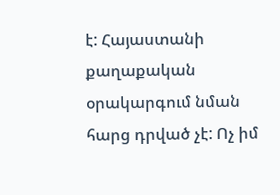է: Հայաստանի քաղաքական օրակարգում նման հարց դրված չէ: Ոչ իմ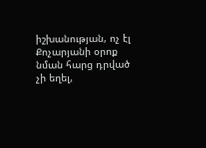իշխանության, ոչ էլ Քոչարյանի օրոք նման հարց դրված չի եղել,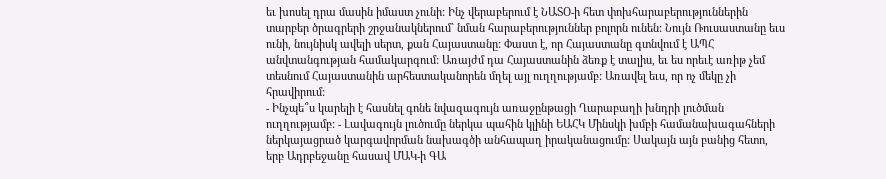եւ խոսել դրա մասին իմաստ չունի: Ինչ վերաբերում է ՆԱՏՕ-ի հետ փոխհարաբերություններին տարբեր ծրագրերի շրջանակներում` նման հարաբերություններ բոլորն ունեն: Նույն Ռուսաստանը եւս ունի, նույնիսկ ավելի սերտ, քան Հայաստանը: Փաստ է, որ Հայաստանը գտնվում է ԱՊՀ անվտանգության համակարգում: Առայժմ դա Հայաստանին ձեռք է տալիս, եւ ես որեւէ առիթ չեմ տեսնում Հայաստանին արհեստականորեն մղել այլ ուղղությամբ: Առավել եւս, որ ոչ մեկը չի հրավիրում:
- Ինչպե՞ս կարելի է հասնել գոնե նվազագույն առաջընթացի Ղարաբաղի խնդրի լուծման ուղղությամբ: - Լավագույն լուծումը ներկա պահին կլինի ԵԱՀԿ Մինսկի խմբի համանախագահների ներկայացրած կարգավորման նախագծի անհապաղ իրականացումը: Սակայն այն բանից հետո, երբ Ադրբեջանը հասավ ՄԱԿ-ի ԳԱ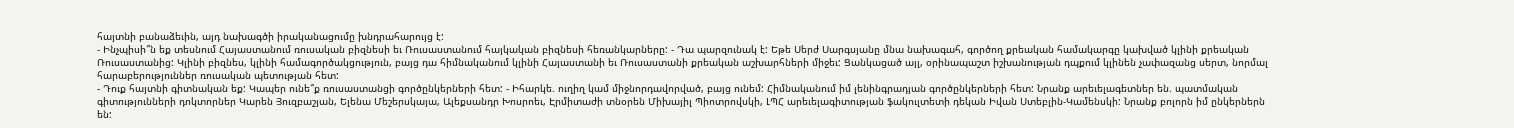հայտնի բանաձեւին, այդ նախագծի իրականացումը խնդրահարույց է:
- Ինչպիսի՞ն եք տեսնում Հայաստանում ռուսական բիզնեսի եւ Ռուսաստանում հայկական բիզնեսի հեռանկարները: - Դա պարզունակ է: Եթե Սերժ Սարգսյանը մնա նախագահ, գործող քրեական համակարգը կախված կլինի քրեական Ռուսաստանից: Կլինի բիզնես, կլինի համագործակցություն, բայց դա հիմնականում կլինի Հայաստանի եւ Ռուսաստանի քրեական աշխարհների միջեւ: Ցանկացած այլ, օրինապաշտ իշխանության դպքում կլինեն չափազանց սերտ, նորմալ հարաբերություններ ռուսական պետության հետ:
- Դուք հայտնի գիտնական եք: Կապեր ունե՞ք ռուսաստանցի գործընկերների հետ: - Իհարկե. ուղիղ կամ միջնորդավորված, բայց ունեմ: Հիմնականում իմ լենինգրադյան գործընկերների հետ: Նրանք արեւելագետներ են. պատմական գիտությունների դոկտորներ Կարեն Յուզբաշյան, Ելենա Մեշերսկայա, Ալեքսանդր Խոսրոեւ, Էրմիտաժի տնօրեն Միխայիլ Պիոտրովսկի, ԼՊՀ արեւելագիտության ֆակուլտետի դեկան Իվան Ստեբլին-Կամենսկի: Նրանք բոլորն իմ ընկերներն են: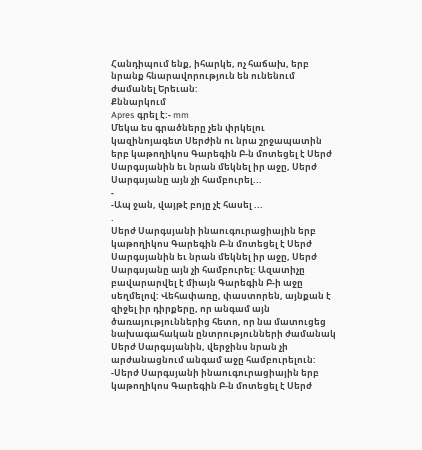Հանդիպում ենք, իհարկե, ոչ հաճախ, երբ նրանք հնարավորություն են ունենում ժամանել Երեւան:
Քննարկում
Apres գրել է:- mm
Մեկա ես գրածները չեն փրկելու կազինոյագետ Սերժին ու նրա շրջապատին
երբ կաթողիկոս Գարեգին Բ-ն մոտեցել է Սերժ Սարգսյանին եւ նրան մեկնել իր աջը, Սերժ Սարգսյանը այն չի համբուրել...
-
-Ապ ջան, վայթէ բոյը չէ հասել ...
.
Սերժ Սարգսյանի ինաուգուրացիային երբ կաթողիկոս Գարեգին Բ-ն մոտեցել է Սերժ Սարգսյանին եւ նրան մեկնել իր աջը, Սերժ Սարգսյանը այն չի համբուրել: Ազատիչը բավարարվել է միայն Գարեգին Բ-ի աջը սեղմելով: Վեհափառը, փաստորեն, այնքան է զիջել իր դիրքերը, որ անգամ այն ծառայություններից հետո, որ նա մատուցեց նախագահական ընտրությունների ժամանակ Սերժ Սարգսյանին, վերջինս նրան չի արժանացնում անգամ աջը համբուրելուն:
-Սերժ Սարգսյանի ինաուգուրացիային երբ կաթողիկոս Գարեգին Բ-ն մոտեցել է Սերժ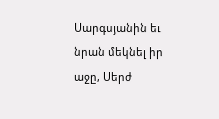Սարգսյանին եւ նրան մեկնել իր աջը, Սերժ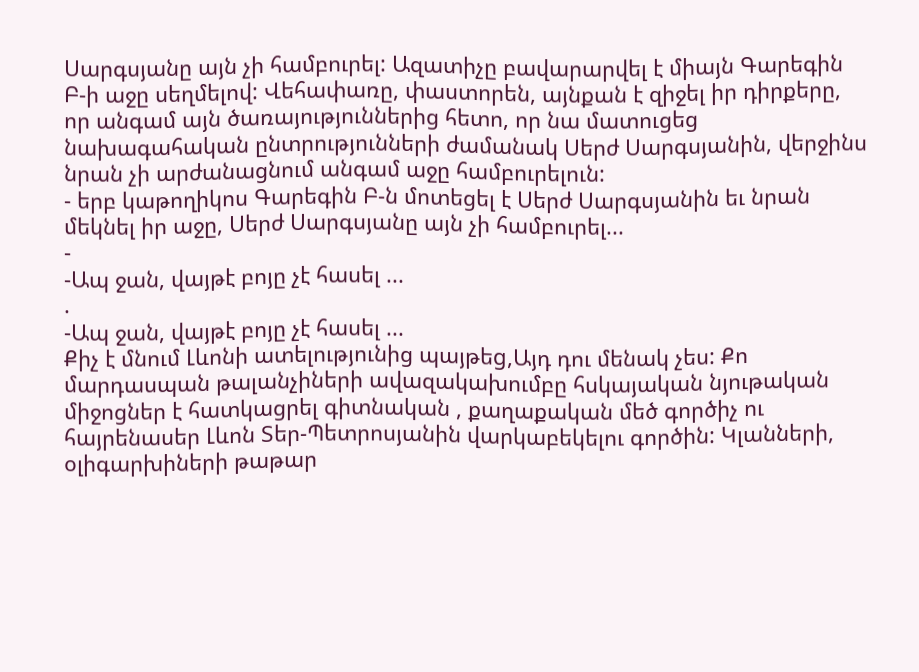Սարգսյանը այն չի համբուրել: Ազատիչը բավարարվել է միայն Գարեգին Բ-ի աջը սեղմելով: Վեհափառը, փաստորեն, այնքան է զիջել իր դիրքերը, որ անգամ այն ծառայություններից հետո, որ նա մատուցեց նախագահական ընտրությունների ժամանակ Սերժ Սարգսյանին, վերջինս նրան չի արժանացնում անգամ աջը համբուրելուն:
- երբ կաթողիկոս Գարեգին Բ-ն մոտեցել է Սերժ Սարգսյանին եւ նրան մեկնել իր աջը, Սերժ Սարգսյանը այն չի համբուրել...
-
-Ապ ջան, վայթէ բոյը չէ հասել ...
.
-Ապ ջան, վայթէ բոյը չէ հասել ...
Քիչ է մնում Լևոնի ատելությունից պայթեg,Այդ դու մենակ չես: Քո մարդասպան թալանչիների ավազակախումբը հսկայական նյութական միջոցներ է հատկացրել գիտնական , քաղաքական մեծ գործիչ ու հայրենասեր Լևոն Տեր-Պետրոսյանին վարկաբեկելու գործին: Կլանների, օլիգարխիների թաթար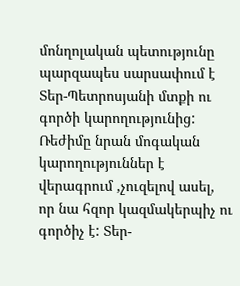մոնղոլական պետությունը պարզապես սարսափում է Տեր-Պետրոսյանի մտքի ու գործի կարողությունից: Ռեժիմը նրան մոգական կարողություններ է վերագրում ,չուզելով ասել, որ նա հզոր կազմակերպիչ ու գործիչ է: Տեր-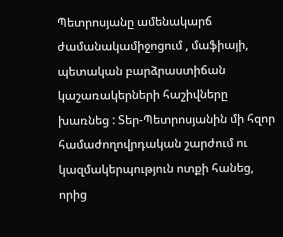Պետրոսյանը ամենակարճ ժամանակամիջոցում , մաֆիայի, պետական բարձրաստիճան
կաշառակերների հաշիվները խառնեց : Տեր-Պետրոսյանին մի հզոր համաժողովրդական շարժում ու կազմակերպություն ոտքի հանեց, որից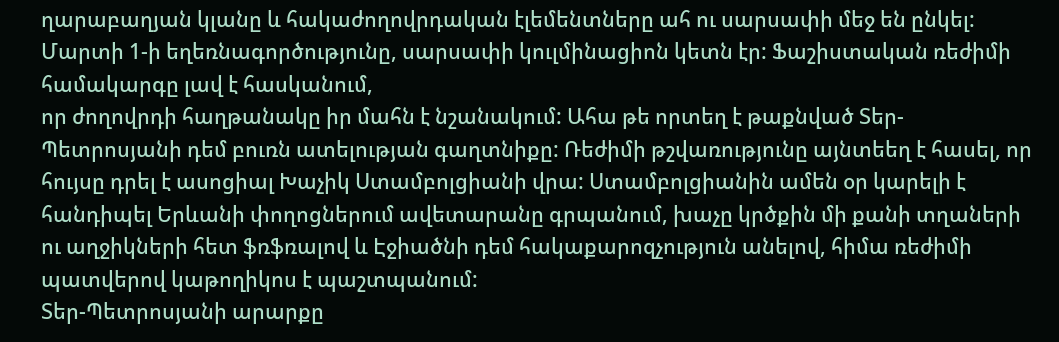ղարաբաղյան կլանը և հակաժողովրդական էլեմենտները ահ ու սարսափի մեջ են ընկել: Մարտի 1-ի եղեռնագործությունը, սարսափի կուլմինացիոն կետն էր: Ֆաշիստական ռեժիմի համակարգը լավ է հասկանում,
որ ժողովրդի հաղթանակը իր մահն է նշանակում: Ահա թե որտեղ է թաքնված Տեր-Պետրոսյանի դեմ բուռն ատելության գաղտնիքը: Ռեժիմի թշվառությունը այնտեեղ է հասել, որ հույսը դրել է ասոցիալ Խաչիկ Ստամբոլցիանի վրա: Ստամբոլցիանին ամեն օր կարելի է հանդիպել Երևանի փողոցներում ավետարանը գրպանում, խաչը կրծքին մի քանի տղաների ու աղջիկների հետ ֆռֆռալով և Էջիածնի դեմ հակաքարոզչություն անելով, հիմա ռեժիմի պատվերով կաթողիկոս է պաշտպանում:
Տեր-Պետրոսյանի արարքը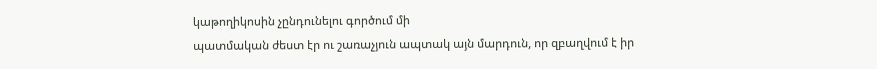կաթողիկոսին չընդունելու գործում մի
պատմական ժեստ էր ու շառաչյուն ապտակ այն մարդուն, որ զբաղվում է իր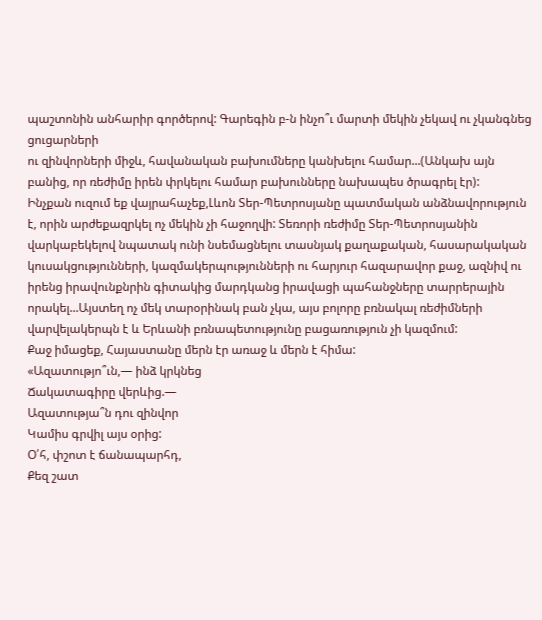պաշտոնին անհարիր գործերով: Գարեգին բ-ն ինչո՞ւ մարտի մեկին չեկավ ու չկանգնեց ցուցարների
ու զինվորների միջև, հավանական բախումները կանխելու համար...(Անկախ այն բանից, որ ռեժիմը իրեն փրկելու համար բախունները նախապես ծրագրել էր):
Ինչքան ուզում եք վայրահաչեք,Լևոն Տեր-Պետրոսյանը պատմական անձնավորություն է, որին արժեքազրկել ոչ մեկին չի հաջողվի: Տեռորի ռեժիմը Տեր-Պետրոսյանին վարկաբեկելով նպատակ ունի նսեմացնելու տասնյակ քաղաքական, հասարակական կուսակցությունների, կազմակերպությունների ու հարյուր հազարավոր քաջ, ազնիվ ու իրենց իրավունքնրին գիտակից մարդկանց իրավացի պահանջները տարրերային որակել...Այստեղ ոչ մեկ տարօրինակ բան չկա, այս բոլորը բռնակալ ռեժիմների վարվելակերպն է և Երևանի բռնապետությունը բացառություն չի կազմում:
Քաջ իմացեք, Հայաստանը մերն էր առաջ և մերն է հիմա:
«Ազատությո՞ւն,— ինձ կրկնեց
Ճակատագիրը վերևից.—
Ազատությա՞ն դու զինվոր
Կամիս գրվիլ այս օրից:
Օ՛հ, փշոտ է ճանապարհդ,
Քեզ շատ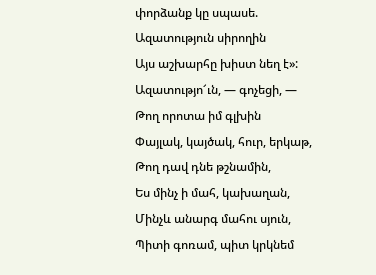փորձանք կը սպասե.
Ազատություն սիրողին
Այս աշխարհը խիստ նեղ է»:
Ազատությո՜ւն, — գոչեցի, —
Թող որոտա իմ գլխին
Փայլակ, կայծակ, հուր, երկաթ,
Թող դավ դնե թշնամին,
Ես մինչ ի մահ, կախաղան,
Մինչև անարգ մահու սյուն,
Պիտի գոռամ, պիտ կրկնեմ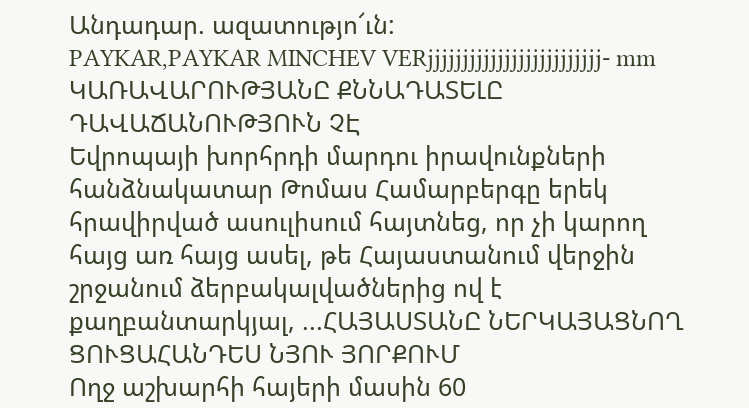Անդադար. ազատությո՜ւն:
PAYKAR,PAYKAR MINCHEV VERjjjjjjjjjjjjjjjjjjjjjjjjj- mm
ԿԱՌԱՎԱՐՈՒԹՅԱՆԸ ՔՆՆԱԴԱՏԵԼԸ ԴԱՎԱՃԱՆՈՒԹՅՈՒՆ ՉԷ
Եվրոպայի խորհրդի մարդու իրավունքների հանձնակատար Թոմաս Համարբերգը երեկ հրավիրված ասուլիսում հայտնեց, որ չի կարող հայց առ հայց ասել, թե Հայաստանում վերջին շրջանում ձերբակալվածներից ով է քաղբանտարկյալ, ...ՀԱՅԱՍՏԱՆԸ ՆԵՐԿԱՅԱՑՆՈՂ ՑՈՒՑԱՀԱՆԴԵՍ ՆՅՈՒ ՅՈՐՔՈՒՄ
Ողջ աշխարհի հայերի մասին 60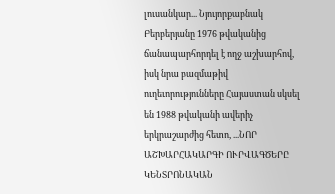լուսանկար... Նյույորքաբնակ Բերբերյանը 1976 թվականից ճանապարհորդել է ողջ աշխարհով, իսկ նրա բազմաթիվ ուղեւորությունները Հայաստան սկսել են 1988 թվականի ավերիչ երկրաշարժից հետո, ...ՆՈՐ ԱՇԽԱՐՀԱԿԱՐԳԻ ՈՒՐՎԱԳԾԵՐԸ ԿԵՆՏՐՈՆԱԿԱՆ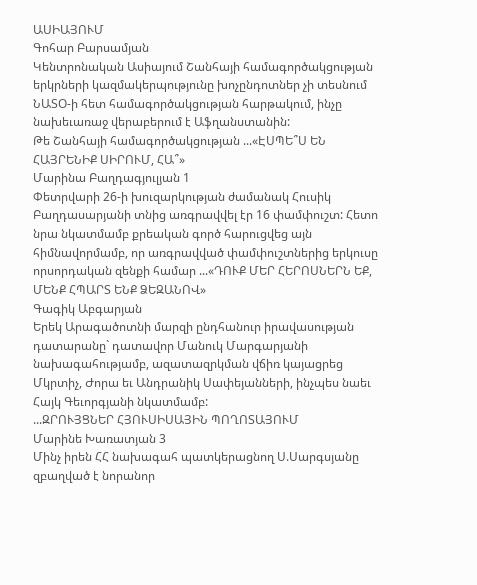ԱՍԻԱՅՈՒՄ
Գոհար Բարսամյան
Կենտրոնական Ասիայում Շանհայի համագործակցության երկրների կազմակերպությունը խոչընդոտներ չի տեսնում ՆԱՏՕ-ի հետ համագործակցության հարթակում, ինչը նախեւառաջ վերաբերում է Աֆղանստանին:
Թե Շանհայի համագործակցության ...«ԷՍՊԵ՞Ս ԵՆ ՀԱՅՐԵՆԻՔ ՍԻՐՈՒՄ, ՀԱ՞»
Մարինա Բաղդագյուլյան 1
Փետրվարի 26-ի խուզարկության ժամանակ Հուսիկ Բաղդասարյանի տնից առգրավվել էր 16 փամփուշտ: Հետո նրա նկատմամբ քրեական գործ հարուցվեց այն հիմնավորմամբ, որ առգրավված փամփուշտներից երկուսը որսորդական զենքի համար ...«ԴՈՒՔ ՄԵՐ ՀԵՐՈՍՆԵՐՆ ԵՔ, ՄԵՆՔ ՀՊԱՐՏ ԵՆՔ ՁԵԶԱՆՈՎ»
Գագիկ Աբգարյան
Երեկ Արագածոտնի մարզի ընդհանուր իրավասության դատարանը` դատավոր Մանուկ Մարգարյանի նախագահությամբ, ազատազրկման վճիռ կայացրեց Մկրտիչ, Ժորա եւ Անդրանիկ Սափեյանների, ինչպես նաեւ Հայկ Գեւորգյանի նկատմամբ:
...ԶՐՈՒՅՑՆԵՐ ՀՅՈՒՍԻՍԱՅԻՆ ՊՈՂՈՏԱՅՈՒՄ
Մարինե Խառատյան 3
Մինչ իրեն ՀՀ նախագահ պատկերացնող Ս.Սարգսյանը զբաղված է նորանոր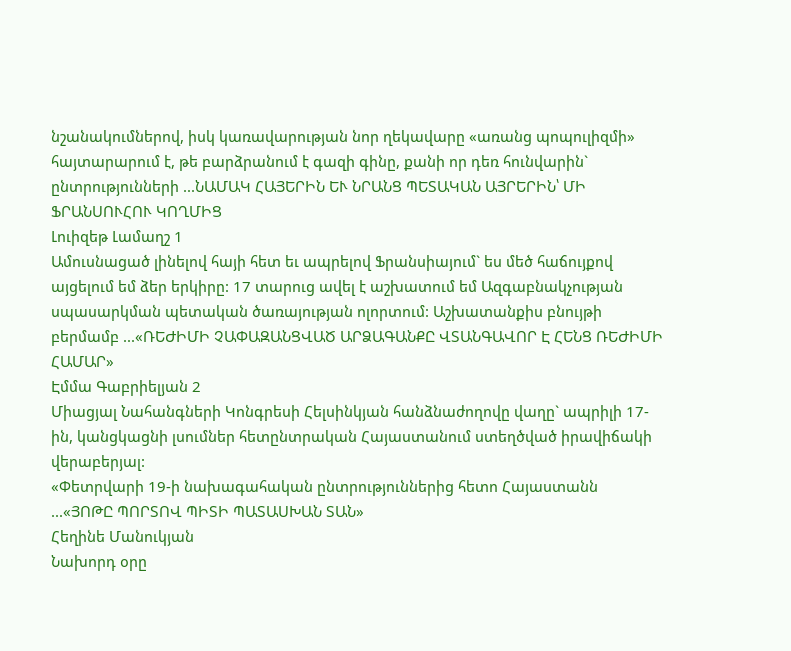նշանակումներով, իսկ կառավարության նոր ղեկավարը «առանց պոպուլիզմի» հայտարարում է, թե բարձրանում է գազի գինը, քանի որ դեռ հունվարին` ընտրությունների ...ՆԱՄԱԿ ՀԱՅԵՐԻՆ ԵՒ ՆՐԱՆՑ ՊԵՏԱԿԱՆ ԱՅՐԵՐԻՆ՝ ՄԻ ՖՐԱՆՍՈՒՀՈՒ ԿՈՂՄԻՑ
Լուիզեթ Լամաղշ 1
Ամուսնացած լինելով հայի հետ եւ ապրելով Ֆրանսիայում` ես մեծ հաճույքով այցելում եմ ձեր երկիրը: 17 տարուց ավել է աշխատում եմ Ազգաբնակչության սպասարկման պետական ծառայության ոլորտում: Աշխատանքիս բնույթի բերմամբ ...«ՌԵԺԻՄԻ ՉԱՓԱԶԱՆՑՎԱԾ ԱՐՁԱԳԱՆՔԸ ՎՏԱՆԳԱՎՈՐ Է ՀԵՆՑ ՌԵԺԻՄԻ ՀԱՄԱՐ»
Էմմա Գաբրիելյան 2
Միացյալ Նահանգների Կոնգրեսի Հելսինկյան հանձնաժողովը վաղը` ապրիլի 17-ին, կանցկացնի լսումներ հետընտրական Հայաստանում ստեղծված իրավիճակի վերաբերյալ:
«Փետրվարի 19-ի նախագահական ընտրություններից հետո Հայաստանն ...«ՅՈԹԸ ՊՈՐՏՈՎ ՊԻՏԻ ՊԱՏԱՍԽԱՆ ՏԱՆ»
Հեղինե Մանուկյան
Նախորդ օրը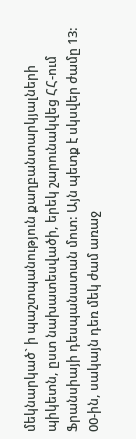մեկնարկած` ի պաշտպանություն քաղբանտարկյալների պիկետն, ըստ նախատեսվածի, երեկ շարունակվեց ՀՀ-ում Ֆրանսիայի դեսպանատան մոտ: Այն պետք է սկսվեր ժամը 13: 00-ին, սակայն դեռ մեկ ժամ առաջ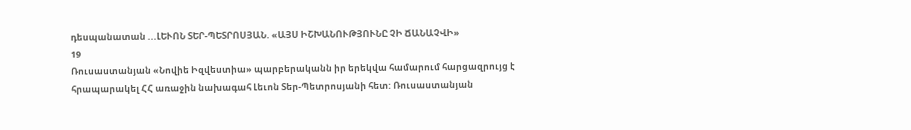դեսպանատան ...ԼԵՒՈՆ ՏԵՐ-ՊԵՏՐՈՍՅԱՆ. «ԱՅՍ ԻՇԽԱՆՈՒԹՅՈՒՆԸ ՉԻ ՃԱՆԱՉՎԻ»
19
Ռուսաստանյան «Նովիե Իզվեստիա» պարբերականն իր երեկվա համարում հարցազրույց է հրապարակել ՀՀ առաջին նախագահ Լեւոն Տեր-Պետրոսյանի հետ: Ռուսաստանյան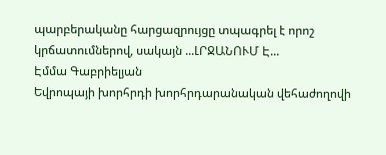պարբերականը հարցազրույցը տպագրել է որոշ կրճատումներով, սակայն ...ԼՐՋԱՆՈՒՄ Է...
Էմմա Գաբրիելյան
Եվրոպայի խորհրդի խորհրդարանական վեհաժողովի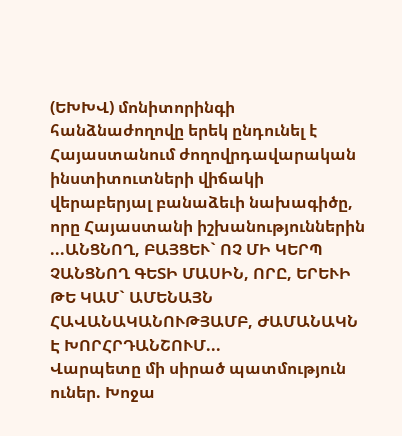(ԵԽԽՎ) մոնիտորինգի հանձնաժողովը երեկ ընդունել է Հայաստանում ժողովրդավարական ինստիտուտների վիճակի վերաբերյալ բանաձեւի նախագիծը, որը Հայաստանի իշխանություններին ...ԱՆՑՆՈՂ, ԲԱՅՑԵՒ` ՈՉ ՄԻ ԿԵՐՊ ՉԱՆՑՆՈՂ ԳԵՏԻ ՄԱՍԻՆ, ՈՐԸ, ԵՐԵՒԻ ԹԵ ԿԱՄ` ԱՄԵՆԱՅՆ ՀԱՎԱՆԱԿԱՆՈՒԹՅԱՄԲ, ԺԱՄԱՆԱԿՆ Է ԽՈՐՀՐԴԱՆՇՈՒՄ...
Վարպետը մի սիրած պատմություն ուներ. Խոջա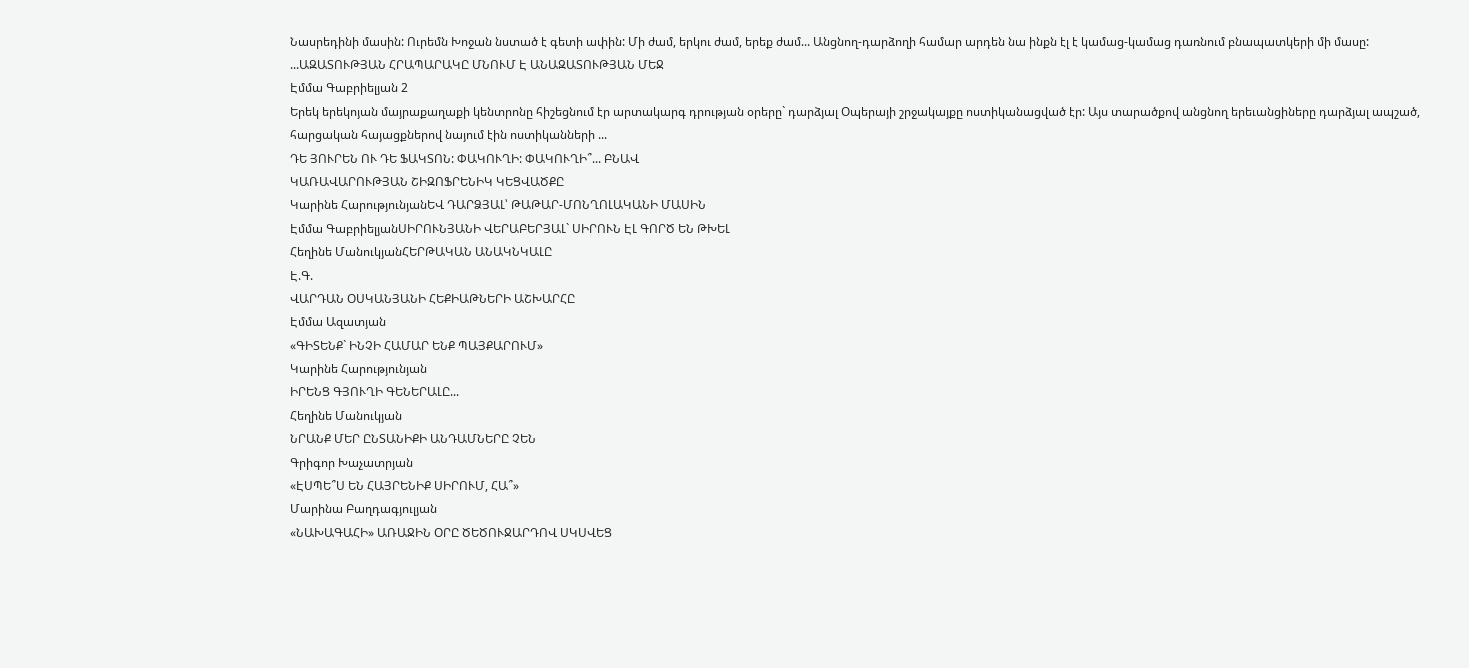Նասրեդինի մասին: Ուրեմն Խոջան նստած է գետի ափին: Մի ժամ, երկու ժամ, երեք ժամ... Անցնող-դարձողի համար արդեն նա ինքն էլ է կամաց-կամաց դառնում բնապատկերի մի մասը:
...ԱԶԱՏՈՒԹՅԱՆ ՀՐԱՊԱՐԱԿԸ ՄՆՈՒՄ Է ԱՆԱԶԱՏՈՒԹՅԱՆ ՄԵՋ
Էմմա Գաբրիելյան 2
Երեկ երեկոյան մայրաքաղաքի կենտրոնը հիշեցնում էր արտակարգ դրության օրերը` դարձյալ Օպերայի շրջակայքը ոստիկանացված էր: Այս տարածքով անցնող երեւանցիները դարձյալ ապշած, հարցական հայացքներով նայում էին ոստիկանների ...
ԴԵ ՅՈՒՐԵՆ ՈՒ ԴԵ ՖԱԿՏՈՆ: ՓԱԿՈՒՂԻ: ՓԱԿՈՒՂԻ՞... ԲՆԱՎ
ԿԱՌԱՎԱՐՈՒԹՅԱՆ ՇԻԶՈՖՐԵՆԻԿ ԿԵՑՎԱԾՔԸ
Կարինե ՀարությունյանԵՎ ԴԱՐՁՅԱԼ՝ ԹԱԹԱՐ-ՄՈՆՂՈԼԱԿԱՆԻ ՄԱՍԻՆ
Էմմա ԳաբրիելյանՍԻՐՈՒՆՅԱՆԻ ՎԵՐԱԲԵՐՅԱԼ` ՍԻՐՈՒՆ ԷԼ ԳՈՐԾ ԵՆ ԹԽԵԼ
Հեղինե ՄանուկյանՀԵՐԹԱԿԱՆ ԱՆԱԿՆԿԱԼԸ
Է.Գ.
ՎԱՐԴԱՆ ՕՍԿԱՆՅԱՆԻ ՀԵՔԻԱԹՆԵՐԻ ԱՇԽԱՐՀԸ
Էմմա Ազատյան
«ԳԻՏԵՆՔ` ԻՆՉԻ ՀԱՄԱՐ ԵՆՔ ՊԱՅՔԱՐՈՒՄ»
Կարինե Հարությունյան
ԻՐԵՆՑ ԳՅՈՒՂԻ ԳԵՆԵՐԱԼԸ...
Հեղինե Մանուկյան
ՆՐԱՆՔ ՄԵՐ ԸՆՏԱՆԻՔԻ ԱՆԴԱՄՆԵՐԸ ՉԵՆ
Գրիգոր Խաչատրյան
«ԷՍՊԵ՞Ս ԵՆ ՀԱՅՐԵՆԻՔ ՍԻՐՈՒՄ, ՀԱ՞»
Մարինա Բաղդագյուլյան
«ՆԱԽԱԳԱՀԻ» ԱՌԱՋԻՆ ՕՐԸ ԾԵԾՈՒՋԱՐԴՈՎ ՍԿՍՎԵՑ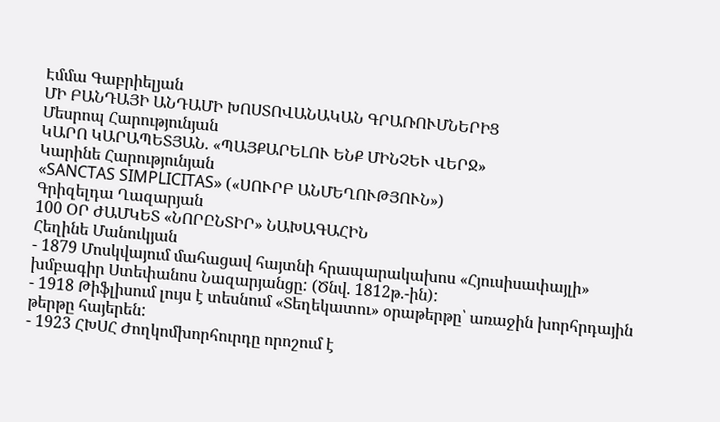Էմմա Գաբրիելյան
ՄԻ ԲԱՆԴԱՅԻ ԱՆԴԱՄԻ ԽՈՍՏՈՎԱՆԱԿԱՆ ԳՐԱՌՈՒՄՆԵՐԻՑ
Մեսրոպ Հարությունյան
ԿԱՐՈ ԿԱՐԱՊԵՏՅԱՆ. «ՊԱՅՔԱՐԵԼՈՒ ԵՆՔ ՄԻՆՉԵՒ ՎԵՐՋ»
Կարինե Հարությունյան
«SANCTAS SIMPLICITAS» («ՍՈՒՐԲ ԱՆՄԵՂՈՒԹՅՈՒՆ»)
Գրիզելդա Ղազարյան
100 ՕՐ ԺԱՄԿԵՏ «ՆՈՐԸՆՏԻՐ» ՆԱԽԱԳԱՀԻՆ
Հեղինե Մանուկյան
- 1879 Մոսկվայում մահացավ հայտնի հրապարակախոս «Հյուսիսափայլի» խմբագիր Ստեփանոս Նազարյանցը: (Ծնվ. 1812թ.-ին):
- 1918 Թիֆլիսում լույս է տեսնում «Տեղեկատու» օրաթերթը՝ առաջին խորհրդային թերթը հայերեն:
- 1923 ՀԽՍՀ Ժողկոմխորհուրդը որոշում է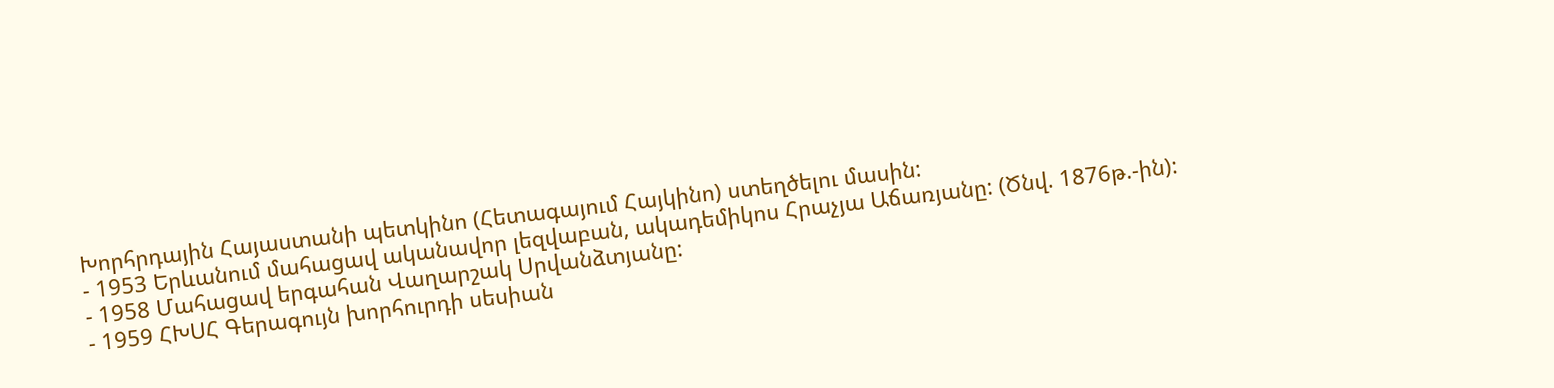Խորհրդային Հայաստանի պետկինո (Հետագայում Հայկինո) ստեղծելու մասին:
- 1953 Երևանում մահացավ ականավոր լեզվաբան, ակադեմիկոս Հրաչյա Աճառյանը: (Ծնվ. 1876թ.-ին):
- 1958 Մահացավ երգահան Վաղարշակ Սրվանձտյանը:
- 1959 ՀԽՍՀ Գերագույն խորհուրդի սեսիան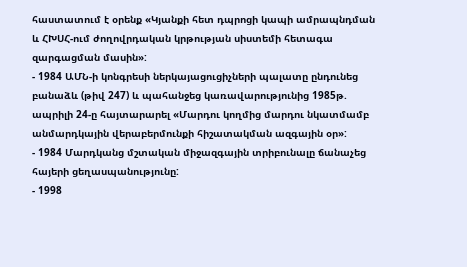հաստատում է օրենք «Կյանքի հետ դպրոցի կապի ամրապնդման և ՀԽՍՀ-ում ժողովրդական կրթության սիստեմի հետագա զարգացման մասին»:
- 1984 ԱՄՆ-ի կոնգրեսի ներկայացուցիչների պալատը ընդունեց բանաձև (թիվ 247) և պահանջեց կառավարությունից 1985թ. ապրիլի 24-ը հայտարարել «Մարդու կողմից մարդու նկատմամբ անմարդկային վերաբերմունքի հիշատակման ազգային օր»:
- 1984 Մարդկանց մշտական միջազգային տրիբունալը ճանաչեց հայերի ցեղասպանությունը:
- 1998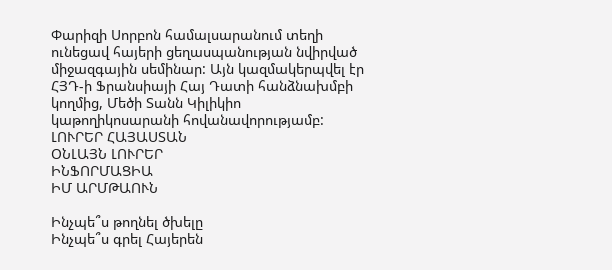Փարիզի Սորբոն համալսարանում տեղի ունեցավ հայերի ցեղասպանության նվիրված միջազգային սեմինար: Այն կազմակերպվել էր ՀՅԴ-ի Ֆրանսիայի Հայ Դատի հանձնախմբի կողմից, Մեծի Տանն Կիլիկիո կաթողիկոսարանի հովանավորությամբ:
ԼՈՒՐԵՐ ՀԱՅԱՍՏԱՆ
ՕՆԼԱՅՆ ԼՈՒՐԵՐ
ԻՆՖՈՐՄԱՑԻԱ
ԻՄ ԱՐՄԹԱՈՒՆ

Ինչպե՞ս թողնել ծխելը
Ինչպե՞ս գրել Հայերեն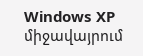Windows XP միջավայրում